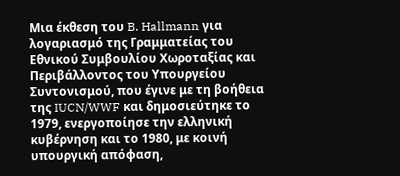Μια έκθεση του B. Hallmann για λογαριασμό της Γραμματείας του Εθνικού Συμβουλίου Χωροταξίας και Περιβάλλοντος του Υπουργείου Συντονισμού, που έγινε με τη βοήθεια της IUCN/WWF και δημοσιεύτηκε το 1979, ενεργοποίησε την ελληνική κυβέρνηση και το 1980, με κοινή υπουργική απόφαση,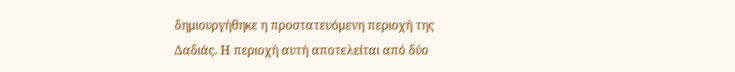δημιουργήθηκε η προστατευόμενη περιοχή της Δαδιάς. Η περιοχή αυτή αποτελείται από δύο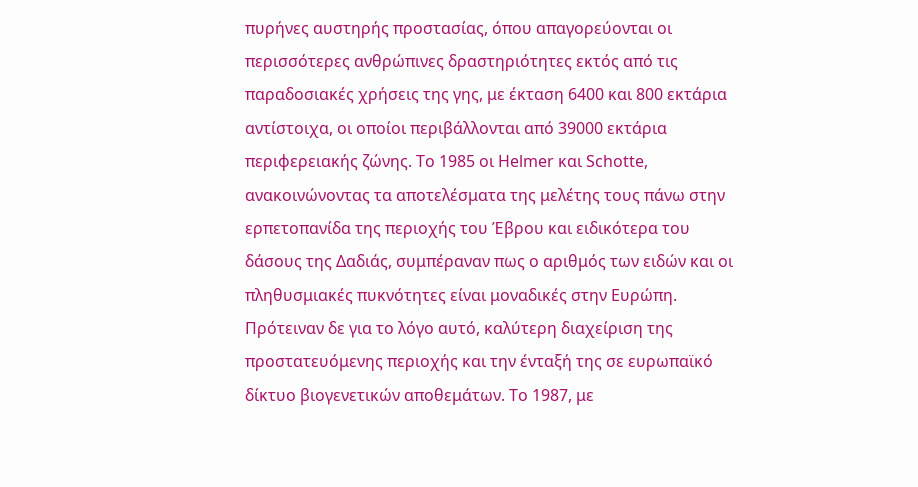πυρήνες αυστηρής προστασίας, όπου απαγορεύονται οι περισσότερες ανθρώπινες δραστηριότητες εκτός από τις παραδοσιακές χρήσεις της γης, με έκταση 6400 και 800 εκτάρια αντίστοιχα, οι οποίοι περιβάλλονται από 39000 εκτάρια περιφερειακής ζώνης. Το 1985 οι Helmer και Schotte, ανακοινώνοντας τα αποτελέσματα της μελέτης τους πάνω στην ερπετοπανίδα της περιοχής του Έβρου και ειδικότερα του δάσους της Δαδιάς, συμπέραναν πως ο αριθμός των ειδών και οι πληθυσμιακές πυκνότητες είναι μοναδικές στην Ευρώπη. Πρότειναν δε για το λόγο αυτό, καλύτερη διαχείριση της προστατευόμενης περιοχής και την ένταξή της σε ευρωπαϊκό δίκτυο βιογενετικών αποθεμάτων. Το 1987, με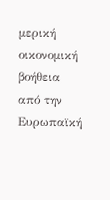μερική οικονομική βοήθεια από την Ευρωπαϊκή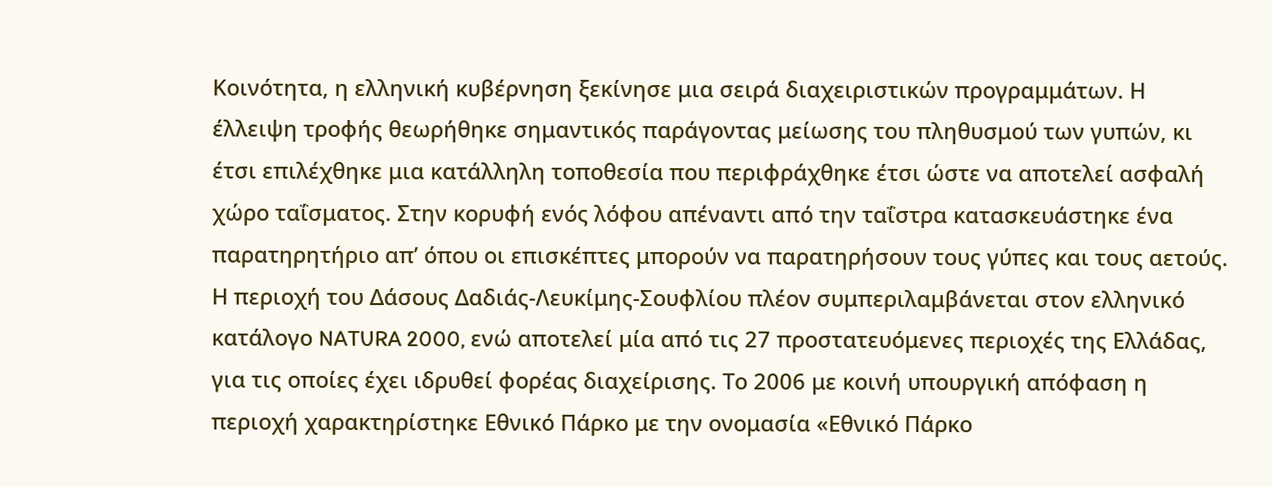Κοινότητα, η ελληνική κυβέρνηση ξεκίνησε μια σειρά διαχειριστικών προγραμμάτων. Η έλλειψη τροφής θεωρήθηκε σημαντικός παράγοντας μείωσης του πληθυσμού των γυπών, κι έτσι επιλέχθηκε μια κατάλληλη τοποθεσία που περιφράχθηκε έτσι ώστε να αποτελεί ασφαλή χώρο ταΐσματος. Στην κορυφή ενός λόφου απέναντι από την ταΐστρα κατασκευάστηκε ένα παρατηρητήριο απ’ όπου οι επισκέπτες μπορούν να παρατηρήσουν τους γύπες και τους αετούς.
Η περιοχή του Δάσους Δαδιάς-Λευκίμης-Σουφλίου πλέον συμπεριλαμβάνεται στον ελληνικό κατάλογο NATURA 2000, ενώ αποτελεί μία από τις 27 προστατευόμενες περιοχές της Ελλάδας, για τις οποίες έχει ιδρυθεί φορέας διαχείρισης. Το 2006 με κοινή υπουργική απόφαση η περιοχή χαρακτηρίστηκε Εθνικό Πάρκο με την ονομασία «Εθνικό Πάρκο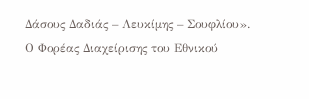Δάσους Δαδιάς – Λευκίμης – Σουφλίου».
Ο Φορέας Διαχείρισης του Εθνικού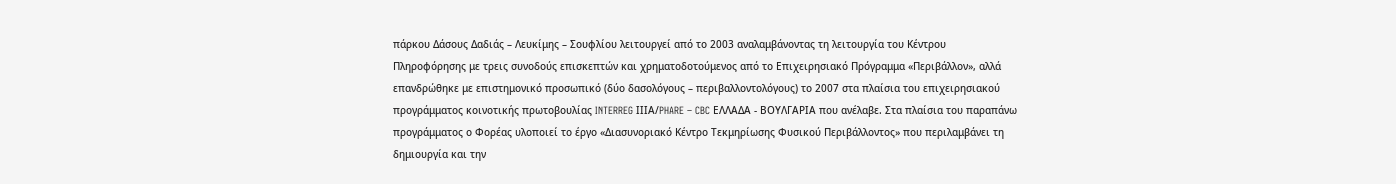πάρκου Δάσους Δαδιάς – Λευκίμης – Σουφλίου λειτουργεί από το 2003 αναλαμβάνοντας τη λειτουργία του Κέντρου Πληροφόρησης με τρεις συνοδούς επισκεπτών και χρηματοδοτούμενος από το Επιχειρησιακό Πρόγραμμα «Περιβάλλον», αλλά επανδρώθηκε με επιστημονικό προσωπικό (δύο δασολόγους – περιβαλλοντολόγους) το 2007 στα πλαίσια του επιχειρησιακού προγράμματος κοινοτικής πρωτοβουλίας INTERREG ΙΙΙΑ/PHARE – CBC ΕΛΛΑΔΑ - ΒΟΥΛΓΑΡΙΑ που ανέλαβε. Στα πλαίσια του παραπάνω προγράμματος ο Φορέας υλοποιεί το έργο «Διασυνοριακό Κέντρο Τεκμηρίωσης Φυσικού Περιβάλλοντος» που περιλαμβάνει τη δημιουργία και την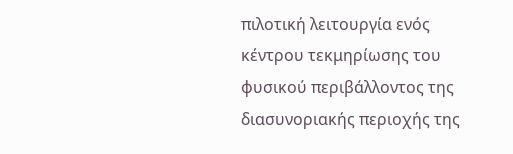πιλοτική λειτουργία ενός κέντρου τεκμηρίωσης του φυσικού περιβάλλοντος της διασυνοριακής περιοχής της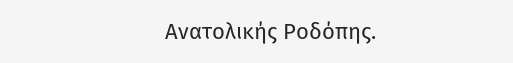Ανατολικής Ροδόπης.